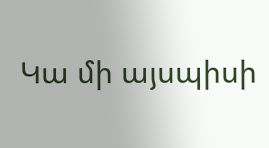Կա մի այսպիսի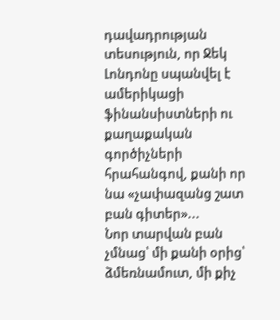դավադրության տեսություն, որ Ջեկ Լոնդոնը սպանվել է ամերիկացի ֆինանսիստների ու քաղաքական գործիչների հրահանգով, քանի որ նա «չափազանց շատ բան գիտեր»...
Նոր տարվան բան չմնաց՝ մի քանի օրից՝ ձմեռնամուտ, մի քիչ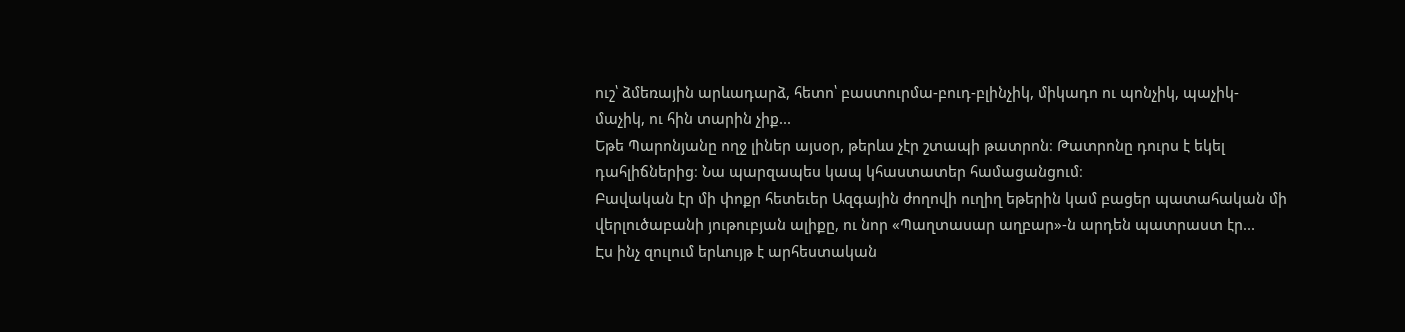ուշ՝ ձմեռային արևադարձ, հետո՝ բաստուրմա-բուդ-բլինչիկ, միկադո ու պոնչիկ, պաչիկ-մաչիկ, ու հին տարին չիք...
Եթե Պարոնյանը ողջ լիներ այսօր, թերևս չէր շտապի թատրոն։ Թատրոնը դուրս է եկել դահլիճներից։ Նա պարզապես կապ կհաստատեր համացանցում։
Բավական էր մի փոքր հետեւեր Ազգային ժողովի ուղիղ եթերին կամ բացեր պատահական մի վերլուծաբանի յութուբյան ալիքը, ու նոր «Պաղտասար աղբար»-ն արդեն պատրաստ էր...
Էս ինչ զուլում երևույթ է արհեստական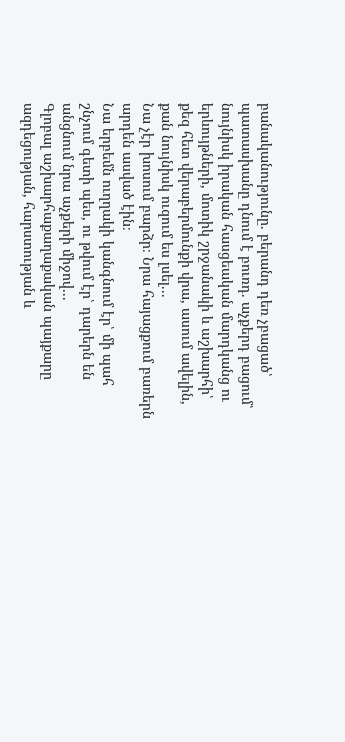բանականությունը. բերանդ դեռ չբացած՝ պատասխանը դնում է բուռդ. աչքերդ բացում՝ նույնիսկ իրական հասցեական մարդկանց ու երևույթների, մոտիկ շրջանակի և աշխարհի՝ քեզ հետ վերաբերմունքի վրա, ասում ավելին, քան նույնիսկ ուզում ես լսել...
Նա չէր խոսում բարձր։ Նրա հայացքում բառերն արդեն ասված էին։
Նա երբեմն ուղղակի կանգնում էր՝ մի պահ շնչում գետի պես, ու թվում էր՝ դարերն են անցնում նրա աչքերի միջով...
Գլոբալ աշխարհաքաղաքական պայքարը ազդեցության, հարստության և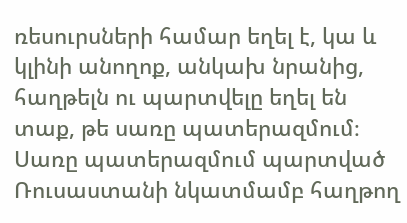ռեսուրսների համար եղել է, կա և կլինի անողոք, անկախ նրանից, հաղթելն ու պարտվելը եղել են տաք, թե սառը պատերազմում։
Սառը պատերազմում պարտված Ռուսաստանի նկատմամբ հաղթող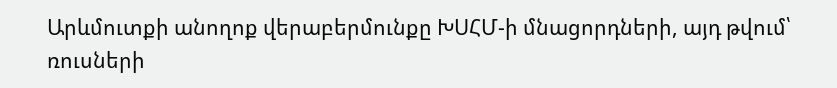Արևմուտքի անողոք վերաբերմունքը ԽՍՀՄ-ի մնացորդների, այդ թվում՝ ռուսների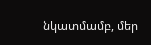նկատմամբ, մեր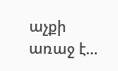աչքի առաջ է...